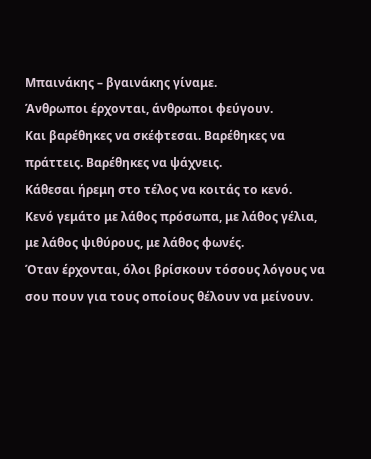Μπαινάκης – βγαινάκης γίναμε.
Άνθρωποι έρχονται, άνθρωποι φεύγουν.
Και βαρέθηκες να σκέφτεσαι. Βαρέθηκες να πράττεις. Βαρέθηκες να ψάχνεις.
Κάθεσαι ήρεμη στο τέλος να κοιτάς το κενό.
Κενό γεμάτο με λάθος πρόσωπα, με λάθος γέλια, με λάθος ψιθύρους, με λάθος φωνές.
Όταν έρχονται, όλοι βρίσκουν τόσους λόγους να σου πουν για τους οποίους θέλουν να μείνουν.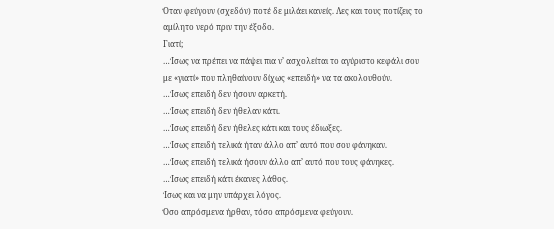Όταν φεύγουν (σχεδόν) ποτέ δε μιλάει κανείς. Λες και τους ποτίζεις το αμίλητο νερό πριν την έξοδο.
Γιατί;
…Ίσως να πρέπει να πάψει πια ν’ ασχολείται το αγύριστο κεφάλι σου με «γιατί» που πληθαίνουν δίχως «επειδή» να τα ακολουθούν.
…Ίσως επειδή δεν ήσουν αρκετή.
…Ίσως επειδή δεν ήθελαν κάτι.
…Ίσως επειδή δεν ήθελες κάτι και τους έδιωξες.
…Ίσως επειδή τελικά ήταν άλλο απ’ αυτό που σου φάνηκαν.
…Ίσως επειδή τελικά ήσουν άλλο απ’ αυτό που τους φάνηκες.
…Ίσως επειδή κάτι έκανες λάθος.
Ίσως και να μην υπάρχει λόγος.
Όσο απρόσμενα ήρθαν, τόσο απρόσμενα φεύγουν.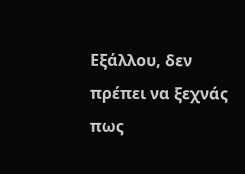Εξάλλου, δεν πρέπει να ξεχνάς πως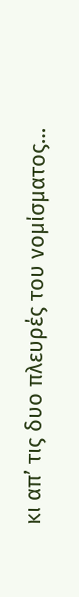κι απ’ τις δυο πλευρές του νομίσματος…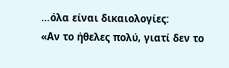…όλα είναι δικαιολογίες:
«Αν το ήθελες πολύ, γιατί δεν το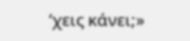‘χεις κάνει;»